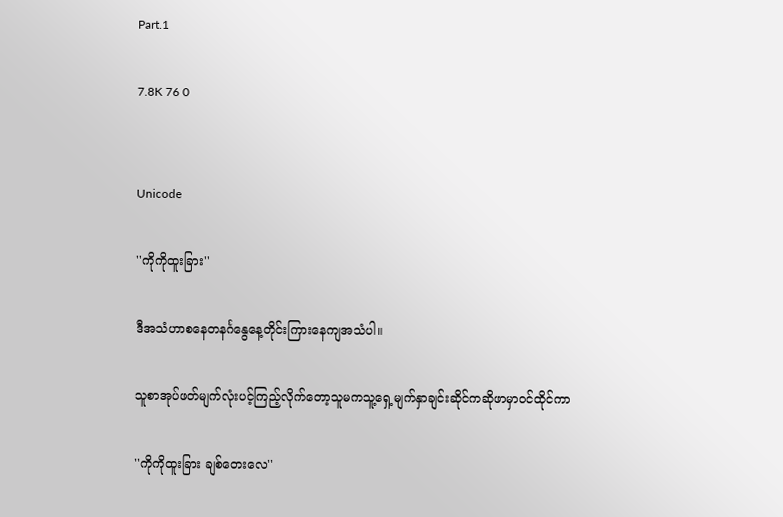Part.1

7.8K 76 0


Unicode

''ကိုကိုထူးခြား''

ဒီအသံဟာစနေတနင်္ဂနွေနေ့တိုင်းကြားနေကျအသံပါ။

သူစာအုပ်ဖတ်မျက်လုံးပင့်ကြည့်လိုက်တော့သူမကသူ့ရှေ့မျက်နှာချင်းဆိုင်ကဆိုဖာမှာဝင်ထိုင်ကာ

''ကိုကိုထူးခြား ချစ်တေးလေ''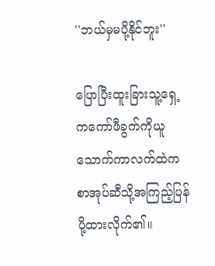''ဘယ်မှမပို့နိုင်ဘူး''

ပြောပြီးထူးခြားသူ့ရှေ့ကကော်ဖီခွက်ကိုယူသောက်ကာလက်ထဲကစာအုပ်ဆီသို့အကြည့်ပြန်ပို့ထားလိုက်၏။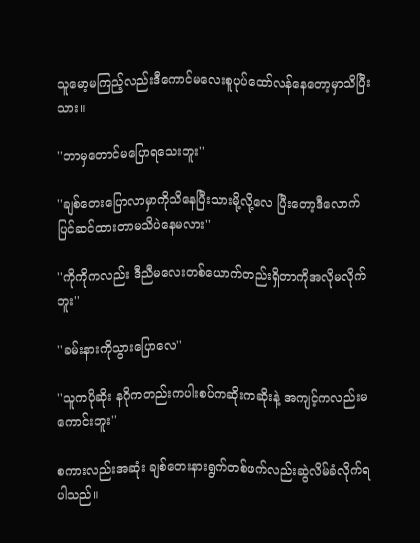သူမော့မကြည့်လည်းဒီကောင်မလေးစူပုပ်ထော်လန်နေတော့မှာသိပြီးသား။

''ဘာမှတောင်မပြောရသေးဘူး''

''ချစ်တေးပြောလာမှာကိုသိနေပြီးသားမို့လို့လေ ပြီးတော့ဒီလောက်ပြင်ဆင်ထားတာမသိပဲနေမလား''

''ကိုကိုကလည်း ဒီညီမလေးတစ်ယောက်တည်းရှိတာကိုအလိုမလိုက်ဘူး''

''ခမ်းနားကိုသွားပြောလေ''

''သူကပိုဆိုး နဂိုကတည်းကပါးစပ်ကဆိုးကဆိုးနဲ့ အကျင့်ကလည်းမကောင်းဘူး''

စကားလည်းအဆုံး ချစ်တေးနားရွက်တစ်ဖက်လည်းဆွဲလိမ်ခံလိုက်ရပါသည်။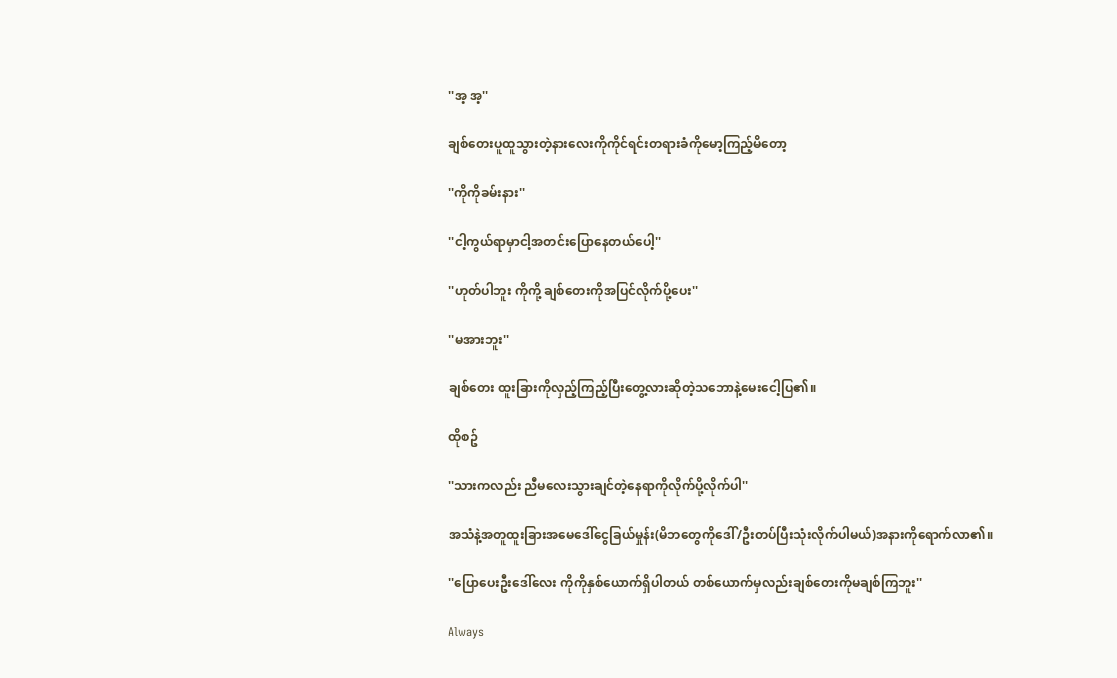''အ့ အ့''

ချစ်တေးပူထူသွားတဲ့နားလေးကိုကိုင်ရင်းတရားခံကိုမော့ကြည့်မိတော့

''ကိုကိုခမ်းနား''

''ငါ့ကွယ်ရာမှာငါ့အတင်းပြောနေတယ်ပေါ့''

''ဟုတ်ပါဘူး ကိုကို့ ချစ်တေးကိုအပြင်လိုက်ပို့ပေး''

''မအားဘူး''

ချစ်တေး ထူးခြားကိုလှည့်ကြည့်ပြီးတွေ့လားဆိုတဲ့သဘောနဲ့မေးငေါ့ပြ၏။

ထိုစဥ်

''သားကလည်း ညီမလေးသွားချင်တဲ့နေရာကိုလိုက်ပို့လိုက်ပါ''

အသံနဲ့အတူထူးခြားအမေဒေါ်ငွေခြယ်မှုန်း(မိဘတွေကိုဒေါ်/ဦးတပ်ပြီးသုံးလိုက်ပါမယ်)အနားကိုရောက်လာ၏။

''ပြောပေးဦးဒေါ်လေး ကိုကိုနှစ်ယောက်ရှိပါတယ် တစ်ယောက်မှလည်းချစ်တေးကိုမချစ်ကြဘူး''

Always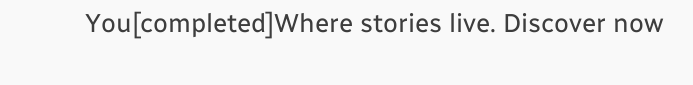You[completed]Where stories live. Discover now